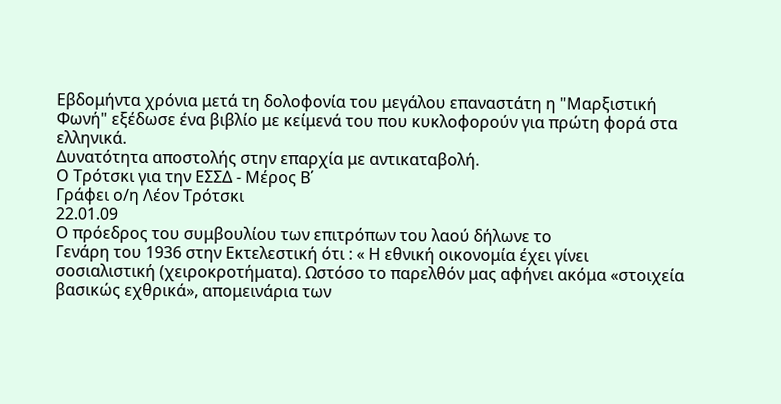Εβδομήντα χρόνια μετά τη δολοφονία του μεγάλου επαναστάτη η "Μαρξιστική Φωνή" εξέδωσε ένα βιβλίο με κείμενά του που κυκλοφορούν για πρώτη φορά στα ελληνικά.
Δυνατότητα αποστολής στην επαρχία με αντικαταβολή.
Ο Τρότσκι για την ΕΣΣΔ - Μέρος Β΄
Γράφει ο/η Λέον Τρότσκι
22.01.09
Ο πρόεδρος του συμβουλίου των επιτρόπων του λαού δήλωνε το
Γενάρη του 1936 στην Εκτελεστική ότι : « Η εθνική οικονομία έχει γίνει
σοσιαλιστική (χειροκροτήματα). Ωστόσο το παρελθόν μας αφήνει ακόμα «στοιχεία
βασικώς εχθρικά», απομεινάρια των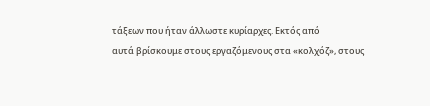τάξεων που ήταν άλλωστε κυρίαρχες. Εκτός από
αυτά βρίσκουμε στους εργαζόμενους στα «κολχόζ», στους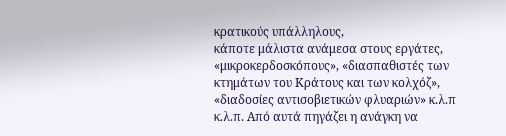κρατικούς υπάλληλους,
κάποτε μάλιστα ανάμεσα στους εργάτες, «μικροκερδοσκόπους», «διασπαθιστές των
κτημάτων του Κράτους και των κολχόζ», «διαδοσίες αντισοβιετικών φλυαριών» κ.λ.π
κ.λ.π. Από αυτά πηγάζει η ανάγκη να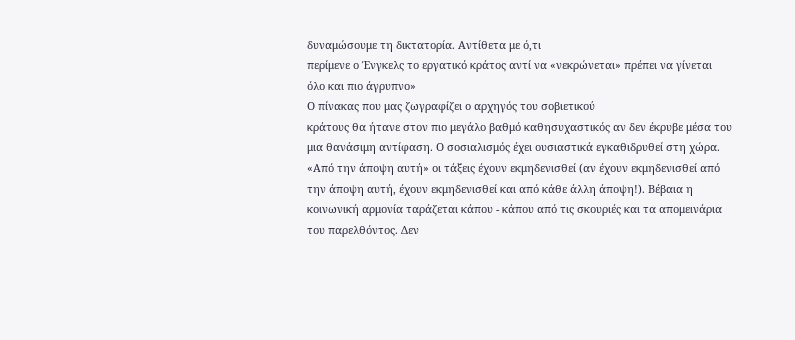δυναμώσουμε τη δικτατορία. Αντίθετα με ό,τι
περίμενε ο Ένγκελς το εργατικό κράτος αντί να «νεκρώνεται» πρέπει να γίνεται
όλο και πιο άγρυπνο»
Ο πίνακας που μας ζωγραφίζει ο αρχηγός του σοβιετικού
κράτους θα ήτανε στον πιο μεγάλο βαθμό καθησυχαστικός αν δεν έκρυβε μέσα του
μια θανάσιμη αντίφαση. Ο σοσιαλισμός έχει ουσιαστικά εγκαθιδρυθεί στη χώρα.
«Από την άποψη αυτή» οι τάξεις έχουν εκμηδενισθεί (αν έχουν εκμηδενισθεί από
την άποψη αυτή, έχουν εκμηδενισθεί και από κάθε άλλη άποψη!). Βέβαια η
κοινωνική αρμονία ταράζεται κάπου - κάπου από τις σκουριές και τα απομεινάρια
του παρελθόντος. Δεν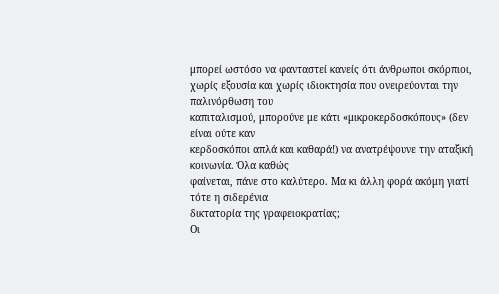μπορεί ωστόσο να φανταστεί κανείς ότι άνθρωποι σκόρπιοι,
χωρίς εξουσία και χωρίς ιδιοκτησία που ονειρεύονται την παλινόρθωση του
καπιταλισμού, μπορούνε με κάτι «μικροκερδοσκόπους» (δεν είναι ούτε καν
κερδοσκόποι απλά και καθαρά!) να ανατρέψουνε την αταξική κοινωνία. Όλα καθώς
φαίνεται, πάνε στο καλύτερο. Μα κι άλλη φορά ακόμη γιατί τότε η σιδερένια
δικτατορία της γραφειοκρατίας;
Οι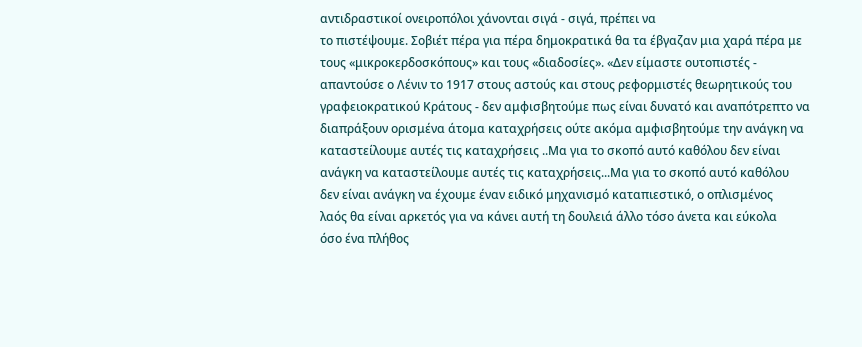αντιδραστικοί ονειροπόλοι χάνονται σιγά - σιγά, πρέπει να
το πιστέψουμε. Σοβιέτ πέρα για πέρα δημοκρατικά θα τα έβγαζαν μια χαρά πέρα με
τους «μικροκερδοσκόπους» και τους «διαδοσίες». «Δεν είμαστε ουτοπιστές -
απαντούσε ο Λένιν το 1917 στους αστούς και στους ρεφορμιστές θεωρητικούς του
γραφειοκρατικού Κράτους - δεν αμφισβητούμε πως είναι δυνατό και αναπότρεπτο να
διαπράξουν ορισμένα άτομα καταχρήσεις ούτε ακόμα αμφισβητούμε την ανάγκη να
καταστείλουμε αυτές τις καταχρήσεις ..Μα για το σκοπό αυτό καθόλου δεν είναι
ανάγκη να καταστείλουμε αυτές τις καταχρήσεις...Μα για το σκοπό αυτό καθόλου
δεν είναι ανάγκη να έχουμε έναν ειδικό μηχανισμό καταπιεστικό, ο οπλισμένος
λαός θα είναι αρκετός για να κάνει αυτή τη δουλειά άλλο τόσο άνετα και εύκολα
όσο ένα πλήθος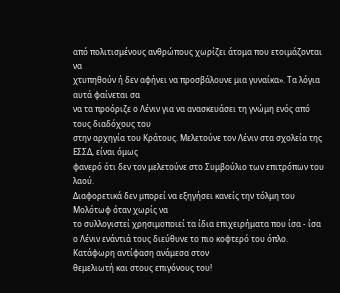από πολιτισμένους ανθρώπους χωρίζει άτομα που ετοιμάζονται να
χτυπηθούν ή δεν αφήνει να προσβάλουνε μια γυναίκα». Τα λόγια αυτά φαίνεται σα
να τα προόριζε ο Λένιν για να ανασκευάσει τη γνώμη ενός από τους διαδόχους του
στην αρχηγία του Κράτους. Μελετούνε τον Λένιν στα σχολεία της ΕΣΣΔ, είναι όμως
φανερό ότι δεν τον μελετούνε στο Συμβούλιο των επιτρόπων του λαού.
Διαφορετικά δεν μπορεί να εξηγήσει κανείς την τόλμη του Μολότωφ όταν χωρίς να
το συλλογιστεί χρησιμοποιεί τα ίδια επιχειρήματα που ίσα - ίσα ο Λένιν ενάντιά τους διεύθυνε το πιο κοφτερό του όπλο. Κατάφωρη αντίφαση ανάμεσα στον
θεμελιωτή και στους επιγόνους του!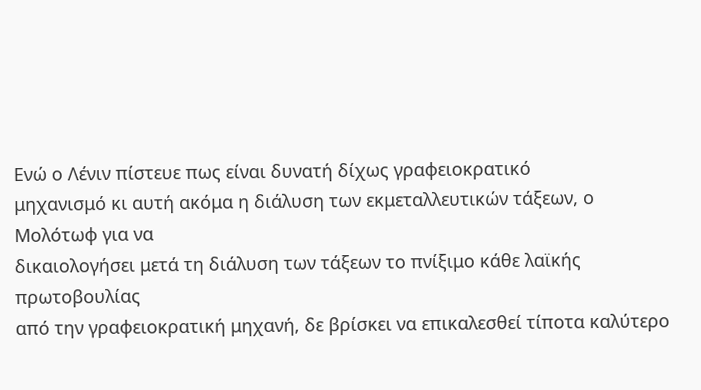Ενώ ο Λένιν πίστευε πως είναι δυνατή δίχως γραφειοκρατικό
μηχανισμό κι αυτή ακόμα η διάλυση των εκμεταλλευτικών τάξεων, ο Μολότωφ για να
δικαιολογήσει μετά τη διάλυση των τάξεων το πνίξιμο κάθε λαϊκής πρωτοβουλίας
από την γραφειοκρατική μηχανή, δε βρίσκει να επικαλεσθεί τίποτα καλύτερο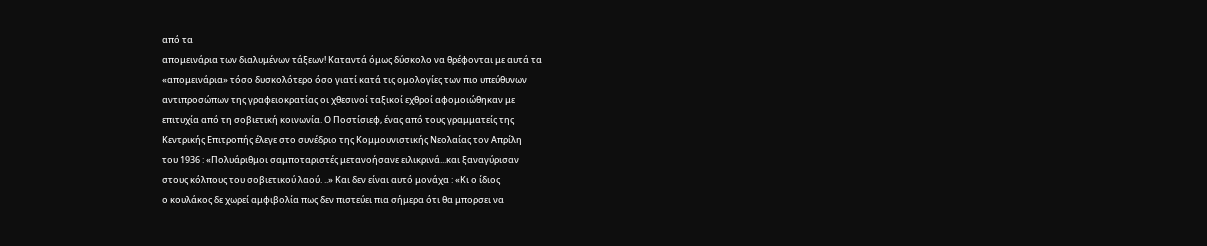από τα
απομεινάρια των διαλυμένων τάξεων! Καταντά όμως δύσκολο να θρέφονται με αυτά τα
«απομεινάρια» τόσο δυσκολότερο όσο γιατί κατά τις ομολογίες των πιο υπεύθυνων
αντιπροσώπων της γραφειοκρατίας οι χθεσινοί ταξικοί εχθροί αφομοιώθηκαν με
επιτυχία από τη σοβιετική κοινωνία. Ο Ποστίσιεφ, ένας από τους γραμματείς της
Κεντρικής Επιτροπής έλεγε στο συνέδριο της Κομμουνιστικής Νεολαίας τον Απρίλη
του 1936 : «Πολυάριθμοι σαμποταριστές μετανοήσανε ειλικρινά...και ξαναγύρισαν
στους κόλπους του σοβιετικού λαού. ..» Και δεν είναι αυτό μονάχα : «Κι ο ίδιος
ο κουλάκος δε χωρεί αμφιβολία πως δεν πιστεύει πια σήμερα ότι θα μπορσει να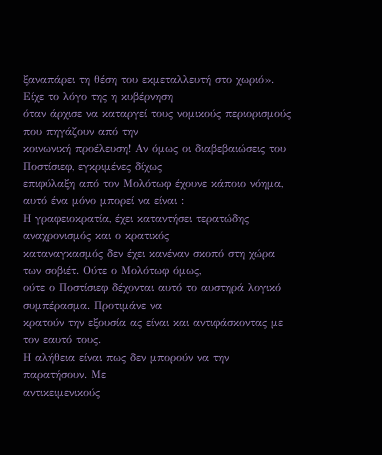ξαναπάρει τη θέση του εκμεταλλευτή στο χωριό». Είχε το λόγο της η κυβέρνηση
όταν άρχισε να καταργεί τους νομικούς περιορισμούς που πηγάζουν από την
κοινωνική προέλευση! Αν όμως οι διαβεβαιώσεις του Ποστίσιεφ, εγκριμένες δίχως
επιφύλαξη από τον Μολότωφ έχουνε κάποιο νόημα, αυτό ένα μόνο μπορεί να είναι :
Η γραφειοκρατία, έχει καταντήσει τερατώδης αναχρονισμός και ο κρατικός
καταναγκασμός δεν έχει κανέναν σκοπό στη χώρα των σοβιέτ. Ούτε ο Μολότωφ όμως,
ούτε ο Ποστίσιεφ δέχονται αυτό το αυστηρά λογικό συμπέρασμα. Προτιμάνε να
κρατούν την εξουσία ας είναι και αντιφάσκοντας με τον εαυτό τους.
Η αλήθεια είναι πως δεν μπορούν να την παρατήσουν. Με
αντικειμενικούς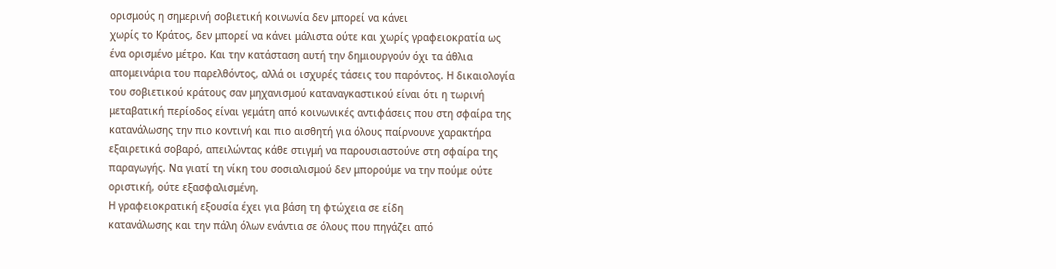ορισμούς η σημερινή σοβιετική κοινωνία δεν μπορεί να κάνει
χωρίς το Κράτος, δεν μπορεί να κάνει μάλιστα ούτε και χωρίς γραφειοκρατία ως
ένα ορισμένο μέτρο. Και την κατάσταση αυτή την δημιουργούν όχι τα άθλια
απομεινάρια του παρελθόντος, αλλά οι ισχυρές τάσεις του παρόντος. Η δικαιολογία
του σοβιετικού κράτους σαν μηχανισμού καταναγκαστικού είναι ότι η τωρινή
μεταβατική περίοδος είναι γεμάτη από κοινωνικές αντιφάσεις που στη σφαίρα της
κατανάλωσης την πιο κοντινή και πιο αισθητή για όλους παίρνουνε χαρακτήρα
εξαιρετικά σοβαρό, απειλώντας κάθε στιγμή να παρουσιαστούνε στη σφαίρα της
παραγωγής. Να γιατί τη νίκη του σοσιαλισμού δεν μπορούμε να την πούμε ούτε
οριστική, ούτε εξασφαλισμένη.
Η γραφειοκρατική εξουσία έχει για βάση τη φτώχεια σε είδη
κατανάλωσης και την πάλη όλων ενάντια σε όλους που πηγάζει από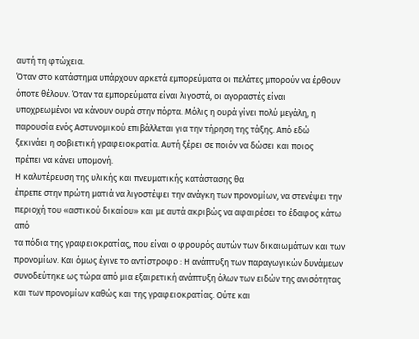αυτή τη φτώχεια.
Όταν στο κατάστημα υπάρχουν αρκετά εμπορεύματα οι πελάτες μπορούν να έρθουν
όποτε θέλουν. Όταν τα εμπορεύματα είναι λιγοστά, οι αγοραστές είναι
υποχρεωμένοι να κάνουν ουρά στην πόρτα. Μόλις η ουρά γίνει πολύ μεγάλη, η
παρουσία ενός Αστυνομικού επιβάλλεται για την τήρηση της τάξης. Από εδώ
ξεκινάει η σοβιετική γραφειοκρατία. Αυτή ξέρει σε ποιόν να δώσει και ποιος
πρέπει να κάνει υπομονή.
Η καλυτέρευση της υλικής και πνευματικής κατάστασης θα
έπρεπε στην πρώτη ματιά να λιγοστέψει την ανάγκη των προνομίων, να στενέψει την
περιοχή του «αστικού δικαίου» και με αυτά ακριβώς να αφαιρέσει το έδαφος κάτω από
τα πόδια της γραφειοκρατίας, που είναι ο φρουρός αυτών των δικαιωμάτων και των
προνομίων. Και όμως έγινε το αντίστροφο : Η ανάπτυξη των παραγωγικών δυνάμεων
συνοδεύτηκε ως τώρα από μια εξαιρετική ανάπτυξη όλων των ειδών της ανισότητας
και των προνομίων καθώς και της γραφειοκρατίας. Ούτε και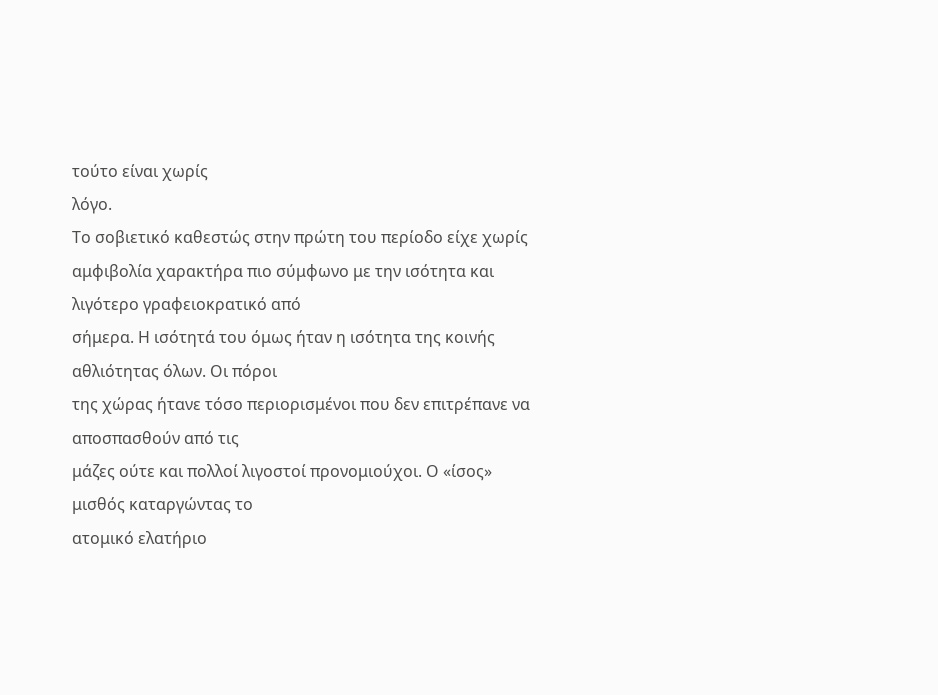τούτο είναι χωρίς
λόγο.
Το σοβιετικό καθεστώς στην πρώτη του περίοδο είχε χωρίς
αμφιβολία χαρακτήρα πιο σύμφωνο με την ισότητα και λιγότερο γραφειοκρατικό από
σήμερα. Η ισότητά του όμως ήταν η ισότητα της κοινής αθλιότητας όλων. Οι πόροι
της χώρας ήτανε τόσο περιορισμένοι που δεν επιτρέπανε να αποσπασθούν από τις
μάζες ούτε και πολλοί λιγοστοί προνομιούχοι. Ο «ίσος» μισθός καταργώντας το
ατομικό ελατήριο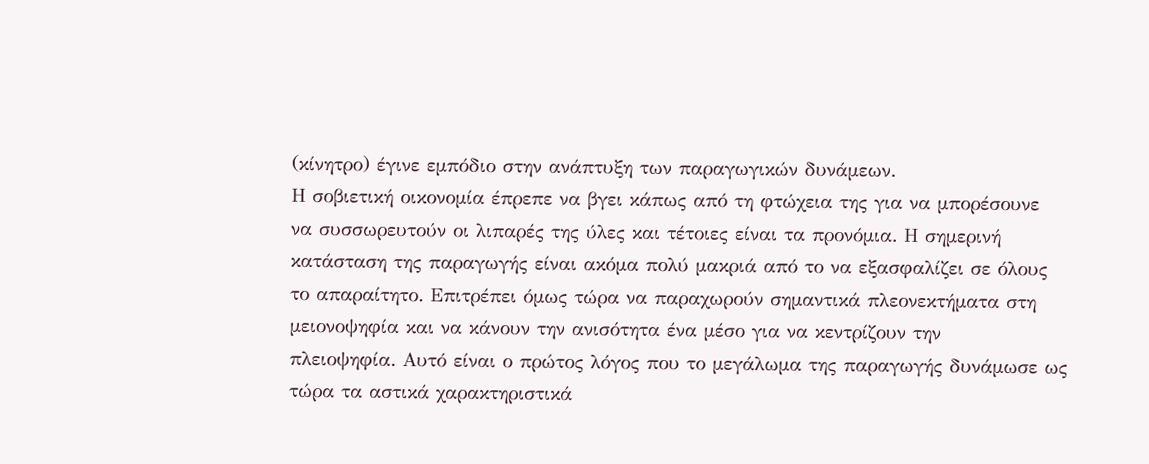(κίνητρο) έγινε εμπόδιο στην ανάπτυξη των παραγωγικών δυνάμεων.
Η σοβιετική οικονομία έπρεπε να βγει κάπως από τη φτώχεια της για να μπορέσουνε
να συσσωρευτούν οι λιπαρές της ύλες και τέτοιες είναι τα προνόμια. Η σημερινή
κατάσταση της παραγωγής είναι ακόμα πολύ μακριά από το να εξασφαλίζει σε όλους
το απαραίτητο. Επιτρέπει όμως τώρα να παραχωρούν σημαντικά πλεονεκτήματα στη
μειονοψηφία και να κάνουν την ανισότητα ένα μέσο για να κεντρίζουν την
πλειοψηφία. Αυτό είναι ο πρώτος λόγος που το μεγάλωμα της παραγωγής δυνάμωσε ως
τώρα τα αστικά χαρακτηριστικά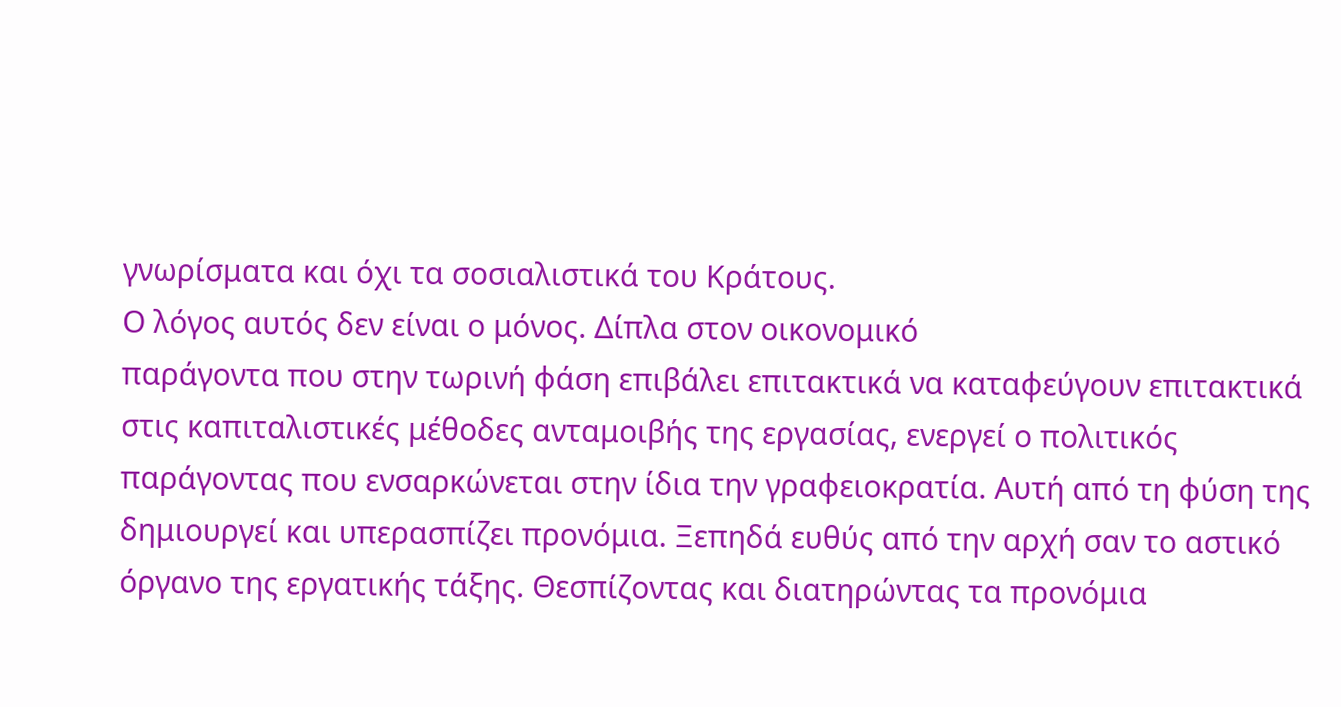γνωρίσματα και όχι τα σοσιαλιστικά του Κράτους.
Ο λόγος αυτός δεν είναι ο μόνος. Δίπλα στον οικονομικό
παράγοντα που στην τωρινή φάση επιβάλει επιτακτικά να καταφεύγουν επιτακτικά
στις καπιταλιστικές μέθοδες ανταμοιβής της εργασίας, ενεργεί ο πολιτικός
παράγοντας που ενσαρκώνεται στην ίδια την γραφειοκρατία. Αυτή από τη φύση της
δημιουργεί και υπερασπίζει προνόμια. Ξεπηδά ευθύς από την αρχή σαν το αστικό
όργανο της εργατικής τάξης. Θεσπίζοντας και διατηρώντας τα προνόμια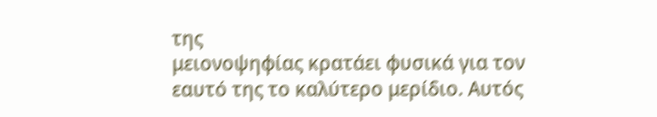της
μειονοψηφίας κρατάει φυσικά για τον εαυτό της το καλύτερο μερίδιο. Αυτός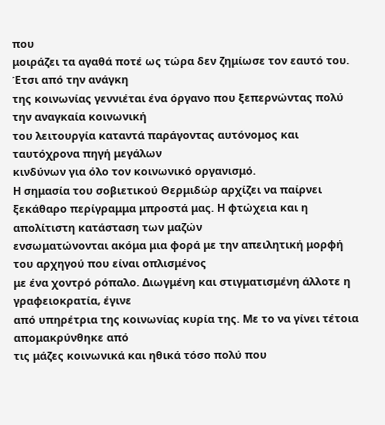που
μοιράζει τα αγαθά ποτέ ως τώρα δεν ζημίωσε τον εαυτό του. Έτσι από την ανάγκη
της κοινωνίας γεννιέται ένα όργανο που ξεπερνώντας πολύ την αναγκαία κοινωνική
του λειτουργία καταντά παράγοντας αυτόνομος και ταυτόχρονα πηγή μεγάλων
κινδύνων για όλο τον κοινωνικό οργανισμό.
Η σημασία του σοβιετικού Θερμιδώρ αρχίζει να παίρνει
ξεκάθαρο περίγραμμα μπροστά μας. Η φτώχεια και η απολίτιστη κατάσταση των μαζών
ενσωματώνονται ακόμα μια φορά με την απειλητική μορφή του αρχηγού που είναι οπλισμένος
με ένα χοντρό ρόπαλο. Διωγμένη και στιγματισμένη άλλοτε η γραφειοκρατία, έγινε
από υπηρέτρια της κοινωνίας κυρία της. Με το να γίνει τέτοια απομακρύνθηκε από
τις μάζες κοινωνικά και ηθικά τόσο πολύ που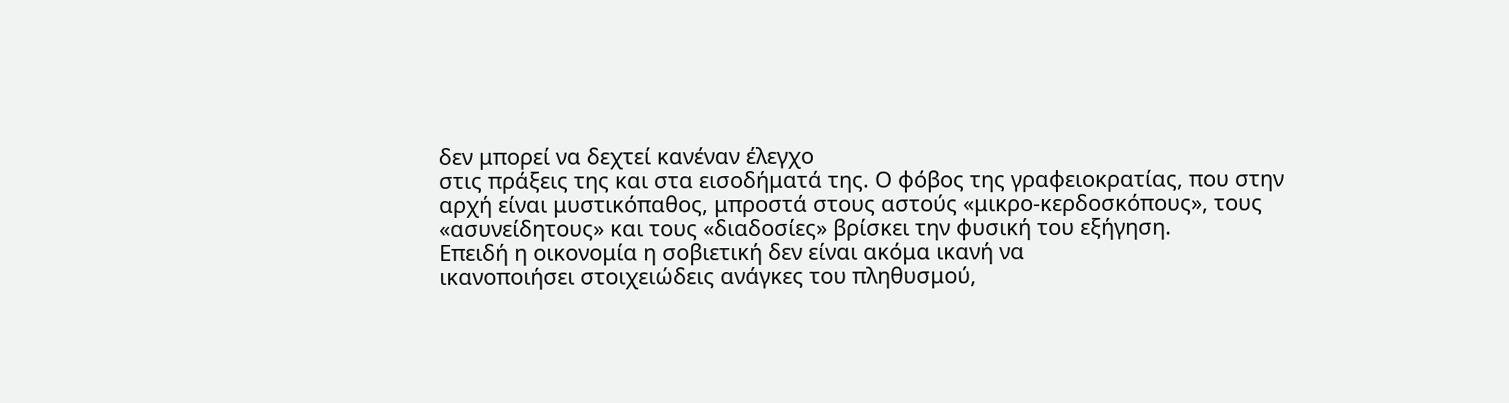δεν μπορεί να δεχτεί κανέναν έλεγχο
στις πράξεις της και στα εισοδήματά της. Ο φόβος της γραφειοκρατίας, που στην
αρχή είναι μυστικόπαθος, μπροστά στους αστούς «μικρο-κερδοσκόπους», τους
«ασυνείδητους» και τους «διαδοσίες» βρίσκει την φυσική του εξήγηση.
Επειδή η οικονομία η σοβιετική δεν είναι ακόμα ικανή να
ικανοποιήσει στοιχειώδεις ανάγκες του πληθυσμού,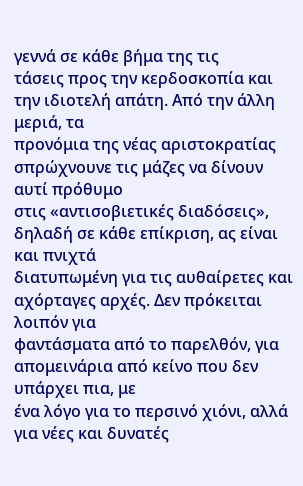γεννά σε κάθε βήμα της τις
τάσεις προς την κερδοσκοπία και την ιδιοτελή απάτη. Από την άλλη μεριά, τα
προνόμια της νέας αριστοκρατίας σπρώχνουνε τις μάζες να δίνουν αυτί πρόθυμο
στις «αντισοβιετικές διαδόσεις», δηλαδή σε κάθε επίκριση, ας είναι και πνιχτά
διατυπωμένη για τις αυθαίρετες και αχόρταγες αρχές. Δεν πρόκειται λοιπόν για
φαντάσματα από το παρελθόν, για απομεινάρια από κείνο που δεν υπάρχει πια, με
ένα λόγο για το περσινό χιόνι, αλλά για νέες και δυνατές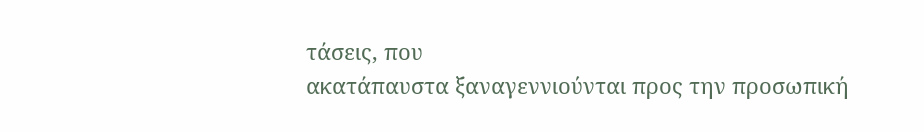τάσεις, που
ακατάπαυστα ξαναγεννιούνται προς την προσωπική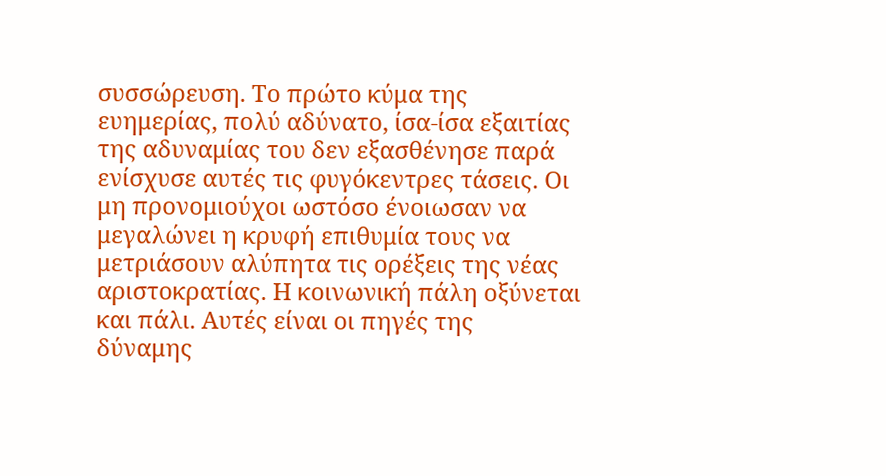συσσώρευση. Το πρώτο κύμα της
ευημερίας, πολύ αδύνατο, ίσα-ίσα εξαιτίας της αδυναμίας του δεν εξασθένησε παρά
ενίσχυσε αυτές τις φυγόκεντρες τάσεις. Οι μη προνομιούχοι ωστόσο ένοιωσαν να
μεγαλώνει η κρυφή επιθυμία τους να μετριάσουν αλύπητα τις ορέξεις της νέας
αριστοκρατίας. Η κοινωνική πάλη οξύνεται και πάλι. Αυτές είναι οι πηγές της
δύναμης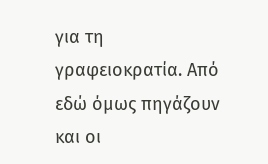για τη γραφειοκρατία. Από εδώ όμως πηγάζουν και οι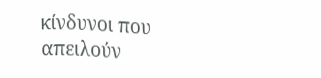κίνδυνοι που
απειλούν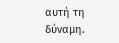αυτή τη δύναμη.